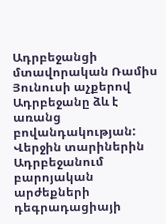Ադրբեջանցի մտավորական Ռամիս Յունուսի աչքերով Ադրբեջանը ձև է առանց բովանդակության: Վերջին տարիներին Ադրբեջանում բարոյական արժեքների դեգրադացիայի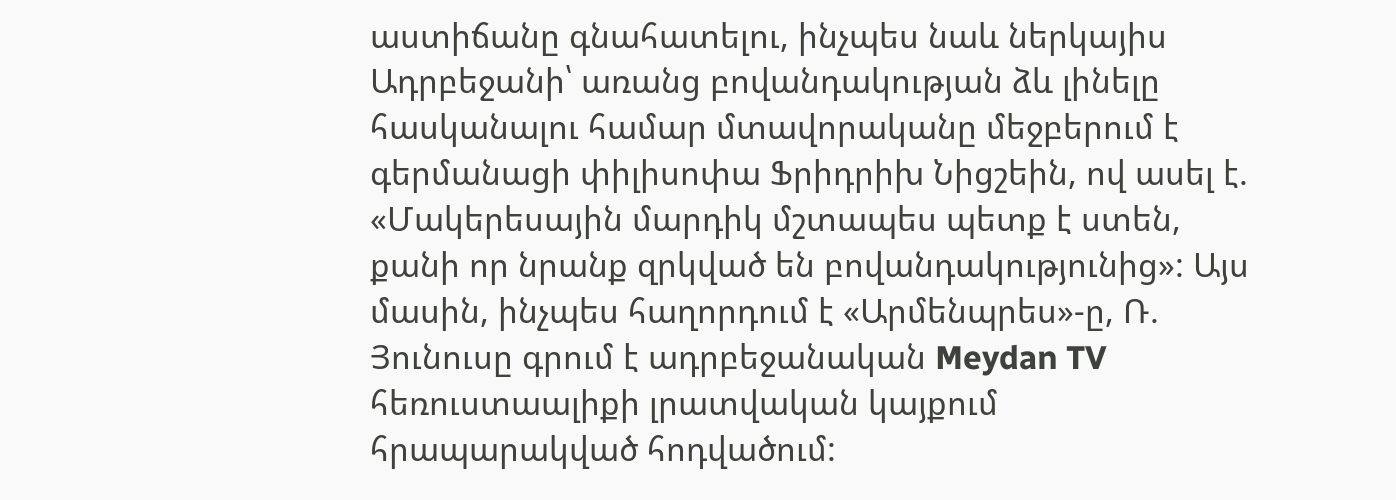աստիճանը գնահատելու, ինչպես նաև ներկայիս Ադրբեջանի՝ առանց բովանդակության ձև լինելը հասկանալու համար մտավորականը մեջբերում է գերմանացի փիլիսոփա Ֆրիդրիխ Նիցշեին, ով ասել է. «Մակերեսային մարդիկ մշտապես պետք է ստեն, քանի որ նրանք զրկված են բովանդակությունից»: Այս մասին, ինչպես հաղորդում է «Արմենպրես»-ը, Ռ. Յունուսը գրում է ադրբեջանական Meydan TV հեռուստաալիքի լրատվական կայքում հրապարակված հոդվածում: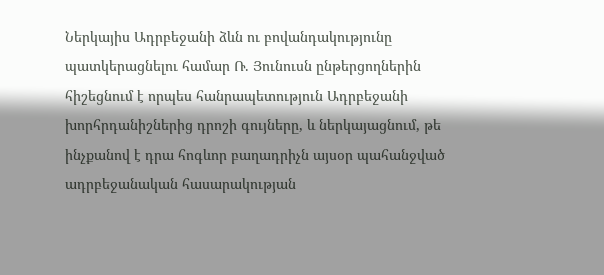Ներկայիս Ադրբեջանի ձևն ու բովանդակությունը պատկերացնելու համար Ռ. Յունուսն ընթերցողներին հիշեցնում է որպես հանրապետություն Ադրբեջանի խորհրդանիշներից դրոշի գույները, և ներկայացնում, թե ինչքանով է դրա հոգևոր բաղադրիչն այսօր պահանջված ադրբեջանական հասարակության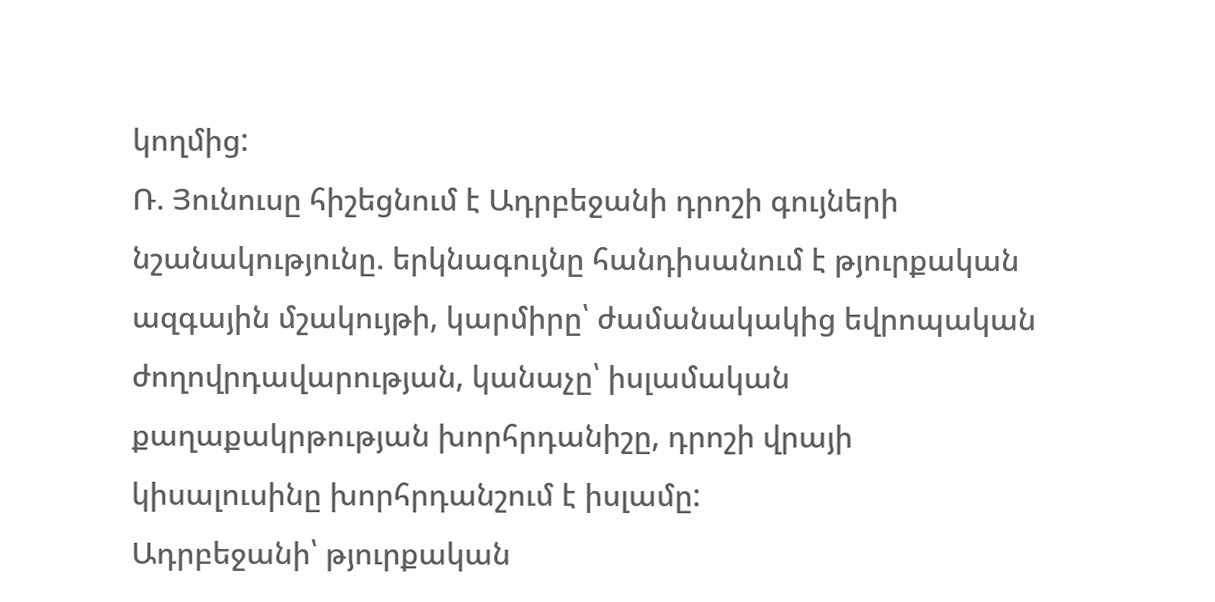կողմից:
Ռ. Յունուսը հիշեցնում է Ադրբեջանի դրոշի գույների նշանակությունը. երկնագույնը հանդիսանում է թյուրքական ազգային մշակույթի, կարմիրը՝ ժամանակակից եվրոպական ժողովրդավարության, կանաչը՝ իսլամական քաղաքակրթության խորհրդանիշը, դրոշի վրայի կիսալուսինը խորհրդանշում է իսլամը:
Ադրբեջանի՝ թյուրքական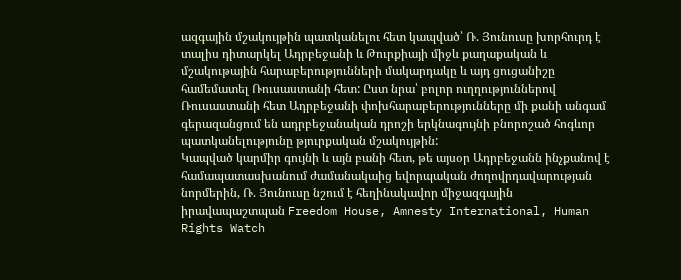ազգային մշակույթին պատկանելու հետ կապված՝ Ռ. Յունուսը խորհուրդ է տալիս դիտարկել Ադրբեջանի և Թուրքիայի միջև քաղաքական և մշակութային հարաբերությունների մակարդակը և այդ ցուցանիշը համեմատել Ռուսաստանի հետ: Ըստ նրա՝ բոլոր ուղղություններով Ռուսաստանի հետ Ադրբեջանի փոխհարաբերությունները մի քանի անգամ գերազանցում են ադրբեջանական դրոշի երկնագույնի բնորոշած հոգևոր պատկանելությունը թյուրքական մշակույթին:
Կապված կարմիր գույնի և այն բանի հետ, թե այսօր Ադրբեջանն ինչքանով է համապատասխանում ժամանակաից եվորպական ժողովրդավարության նորմերին, Ռ. Յունուսը նշում է հեղինակավոր միջազգային իրավապաշտպան Freedom House, Amnesty International, Human Rights Watch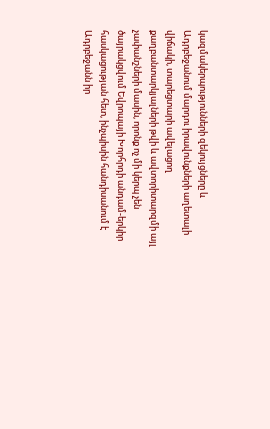կազմակերպությունների զեկույցները և Ադրբեջանում մարդու իրավունքների աղետալի վիճակի, տարեցտարի ավելացող քաղբանտարկյալների թվի և ավտորիտարզմի այլ չափանշների մասին, որոնք ոչ մի կերպ չեն ծայրակցվում Եվրոպայի Խորհրդի անդամ-երկիր հասկացության հետ, ինչպիսին հանդիսանում է Ադրբեջանն իր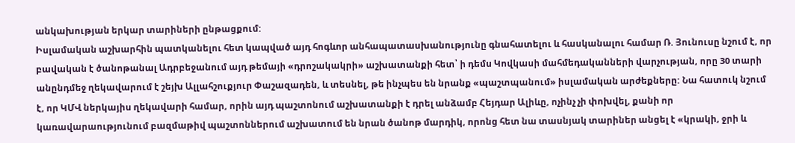անկախության երկար տարիների ընթացքում:
Իսլամական աշխարհին պատկանելու հետ կապված այդ հոգևոր անհապատասխանությունը գնահատելու և հասկանալու համար Ռ. Յունուսը նշում է, որ բավական է ծանոթանալ Ադրբեջանում այդ թեմայի «դրոշակակրի» աշխատանքի հետ՝ ի դեմս Կովկասի մահմեդականների վարչության, որը 30 տարի անընդմեջ ղեկավարում է շեյխ Ալլահշուքյուր Փաշազադեն, և տեսնել, թե ինչպես են նրանք «պաշտպանում» իսլամական արժեքները: Նա հատուկ նշում է, որ ԿՄՎ ներկայիս ղեկավարի համար, որին այդ պաշտոնում աշխատանքի է դրել անձամբ Հեյդար Ալիևը, ոչինչ չի փոխվել, քանի որ կառավարաությունում բազմաթիվ պաշտոններում աշխատում են նրան ծանոթ մարդիկ, որոնց հետ նա տասնյակ տարիներ անցել է «կրակի, ջրի և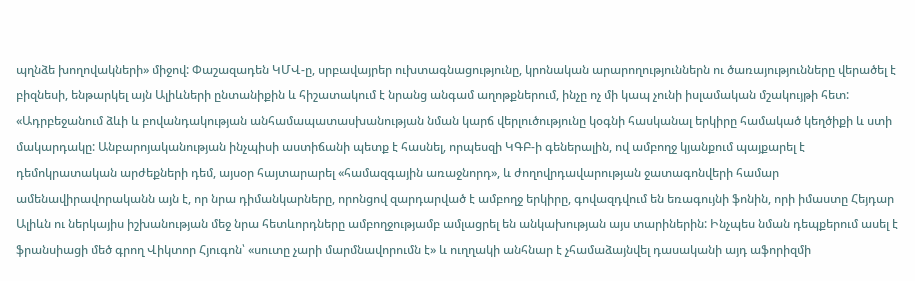պղնձե խողովակների» միջով: Փաշազադեն ԿՄՎ-ը, սրբավայրեր ուխտագնացությունը, կրոնական արարողություններն ու ծառայությունները վերածել է բիզնեսի, ենթարկել այն Ալիևների ընտանիքին և հիշատակում է նրանց անգամ աղոթքներում, ինչը ոչ մի կապ չունի իսլամական մշակույթի հետ:
«Ադրբեջանում ձևի և բովանդակության անհամապատասխանության նման կարճ վերլուծությունը կօգնի հասկանալ երկիրը համակած կեղծիքի և ստի մակարդակը: Անբարոյականության ինչպիսի աստիճանի պետք է հասնել, որպեսզի ԿԳԲ-ի գեներալին, ով ամբողջ կյանքում պայքարել է դեմոկրատական արժեքների դեմ, այսօր հայտարարել «համազգային առաջնորդ», և ժողովրդավարության ջատագոնվերի համար ամենավիրավորականն այն է, որ նրա դիմանկարները, որոնցով զարդարված է ամբողջ երկիրը, գովազդվում են եռագույնի ֆոնին, որի իմաստը Հեյդար Ալիևն ու ներկայիս իշխանության մեջ նրա հետևորդները ամբողջությամբ ամլացրել են անկախության այս տարիներին: Ինչպես նման դեպքերում ասել է ֆրանսիացի մեծ գրող Վիկտոր Հյուգոն՝ «սուտը չարի մարմնավորումն է» և ուղղակի անհնար է չհամաձայնվել դասականի այդ աֆորիզմի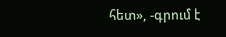հետ», -գրում է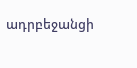ադրբեջանցի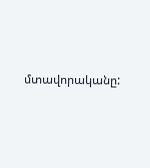մտավորականը: